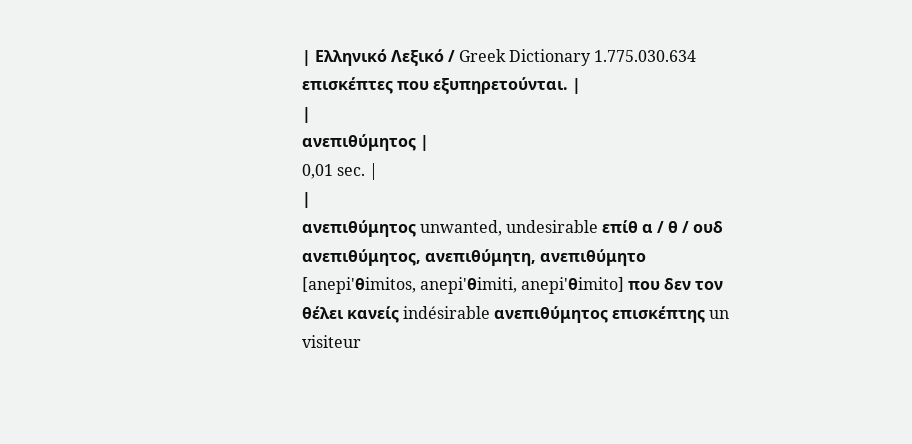| Ελληνικό Λεξικό / Greek Dictionary 1.775.030.634 επισκέπτες που εξυπηρετούνται. |
|
ανεπιθύμητος |
0,01 sec. |
|
ανεπιθύμητος unwanted, undesirable επίθ α / θ / ουδ ανεπιθύμητος, ανεπιθύμητη, ανεπιθύμητο [anepi'θimitos, anepi'θimiti, anepi'θimito] που δεν τον θέλει κανείς indésirable ανεπιθύμητος επισκέπτης un visiteur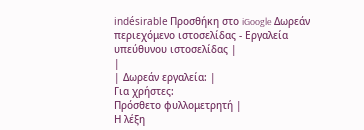indésirable Προσθήκη στο iGoogle Δωρεάν περιεχόμενο ιστοσελίδας - Εργαλεία υπεύθυνου ιστοσελίδας |
|
| Δωρεάν εργαλεία: |
Για χρήστες:
Πρόσθετο φυλλομετρητή |
Η λέξη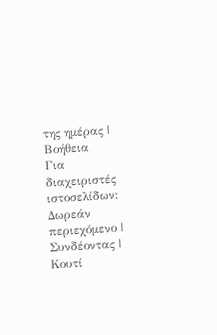της ημέρας |
Βοήθεια
Για διαχειριστές ιστοσελίδων: Δωρεάν περιεχόμενο | Συνδέοντας | Κουτί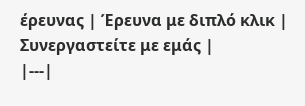έρευνας | Έρευνα με διπλό κλικ | Συνεργαστείτε με εμάς |
|---|